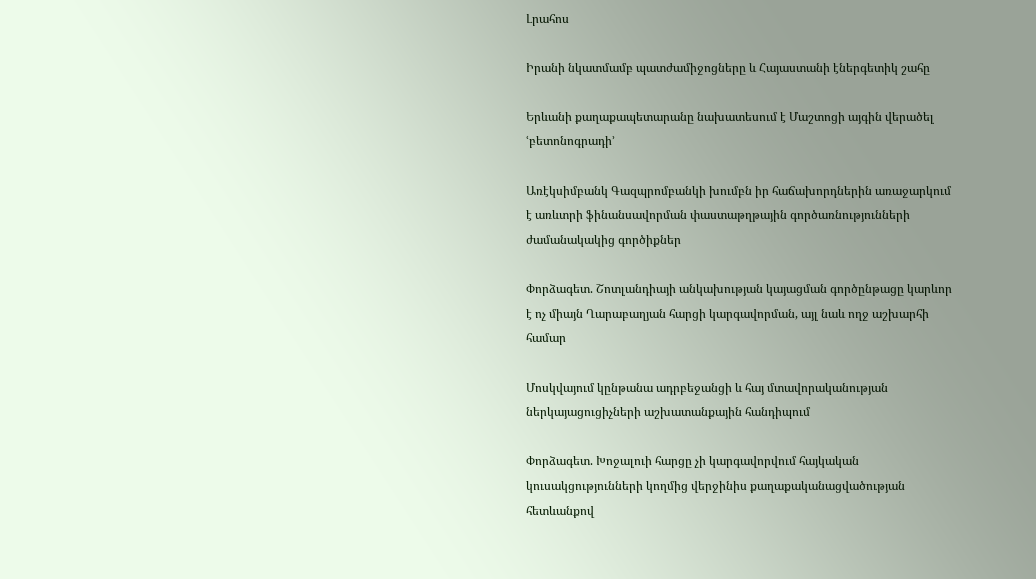Լրահոս

Իրանի նկատմամբ պատժամիջոցները և Հայաստանի էներգետիկ շահը

Երևանի քաղաքապետարանը նախատեսում է Մաշտոցի այգին վերածել ՙբետոնոգրադի՚

Առէկսիմբանկ Գազպրոմբանկի խումբն իր հաճախորդներին առաջարկում է առևտրի ֆինանսավորման փաստաթղթային գործառնությունների ժամանակակից գործիքներ

Փորձագետ. Շոտլանդիայի անկախության կայացման գործընթացը կարևոր է ոչ միայն Ղարաբաղյան հարցի կարգավորման, այլ նաև ողջ աշխարհի համար

Մոսկվայում կընթանա ադրբեջանցի և հայ մտավորականության ներկայացուցիչների աշխատանքային հանդիպում

Փորձագետ. Խոջալուի հարցը չի կարգավորվում հայկական կուսակցությունների կողմից վերջինիս քաղաքականացվածության հետևանքով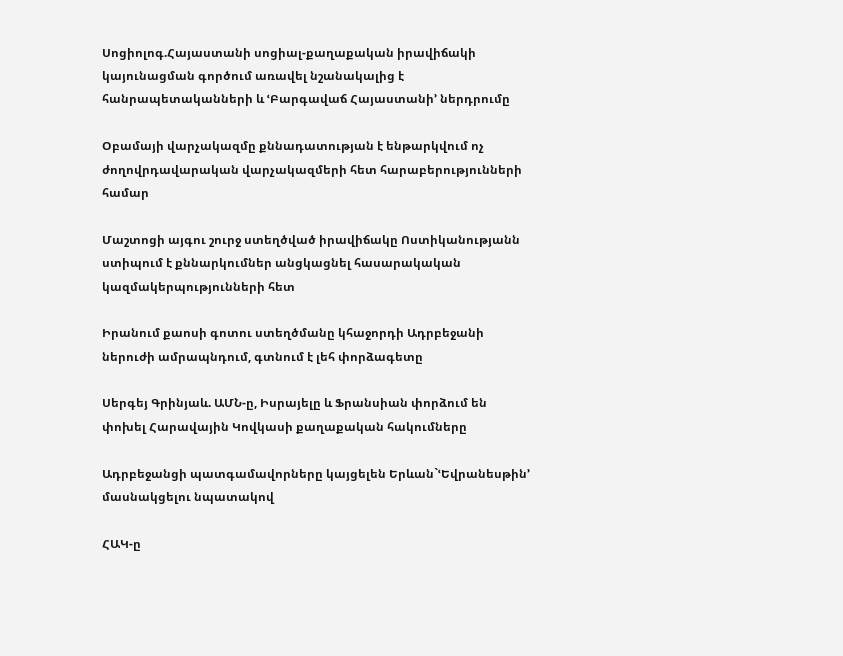Սոցիոլոգ.Հայաստանի սոցիալ-քաղաքական իրավիճակի կայունացման գործում առավել նշանակալից է հանրապետականների և ՙԲարգավաճ Հայաստանի՚ ներդրումը

Օբամայի վարչակազմը քննադատության է ենթարկվում ոչ ժողովրդավարական վարչակազմերի հետ հարաբերությունների համար

Մաշտոցի այգու շուրջ ստեղծված իրավիճակը Ոստիկանությանն ստիպում է քննարկումներ անցկացնել հասարակական կազմակերպությունների հետ

Իրանում քաոսի գոտու ստեղծմանը կհաջորդի Ադրբեջանի ներուժի ամրապնդում, գտնում է լեհ փորձագետը

Սերգեյ Գրինյաև. ԱՄՆ-ը, Իսրայելը և Ֆրանսիան փորձում են փոխել Հարավային Կովկասի քաղաքական հակումները

Ադրբեջանցի պատգամավորները կայցելեն Երևան`ՙԵվրանեսթին՚ մասնակցելու նպատակով

ՀԱԿ-ը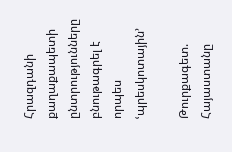Հրազդանի քաղաքապետի ընտրությունները բնութագրել է որպես ՙպրեսկոտային՚

Թուրքագետ. Հայաստանը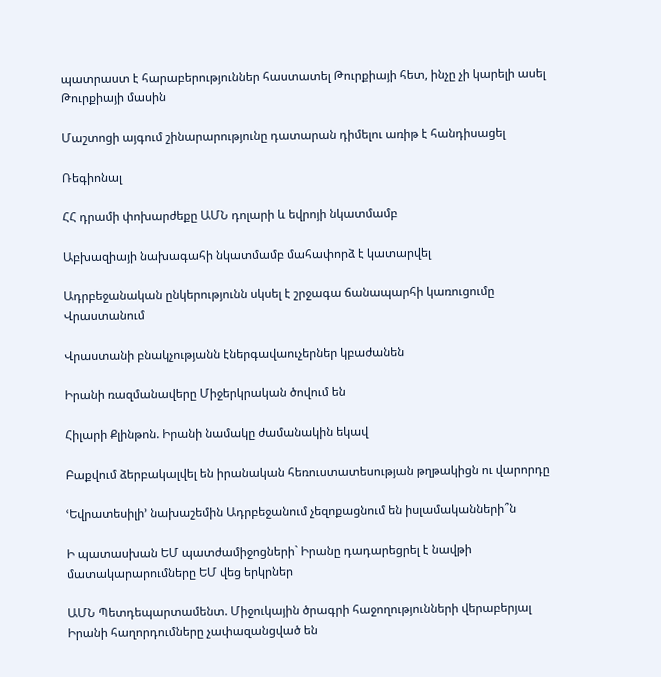պատրաստ է հարաբերություններ հաստատել Թուրքիայի հետ, ինչը չի կարելի ասել Թուրքիայի մասին

Մաշտոցի այգում շինարարությունը դատարան դիմելու առիթ է հանդիսացել

Ռեգիոնալ

ՀՀ դրամի փոխարժեքը ԱՄՆ դոլարի և եվրոյի նկատմամբ

Աբխազիայի նախագահի նկատմամբ մահափորձ է կատարվել

Ադրբեջանական ընկերությունն սկսել է շրջագա ճանապարհի կառուցումը Վրաստանում

Վրաստանի բնակչությանն էներգավաուչերներ կբաժանեն

Իրանի ռազմանավերը Միջերկրական ծովում են

Հիլարի Քլինթոն. Իրանի նամակը ժամանակին եկավ

Բաքվում ձերբակալվել են իրանական հեռուստատեսության թղթակիցն ու վարորդը

ՙԵվրատեսիլի՚ նախաշեմին Ադրբեջանում չեզոքացնում են իսլամականների՞ն

Ի պատասխան ԵՄ պատժամիջոցների` Իրանը դադարեցրել է նավթի մատակարարումները ԵՄ վեց երկրներ

ԱՄՆ Պետդեպարտամենտ. Միջուկային ծրագրի հաջողությունների վերաբերյալ Իրանի հաղորդումները չափազանցված են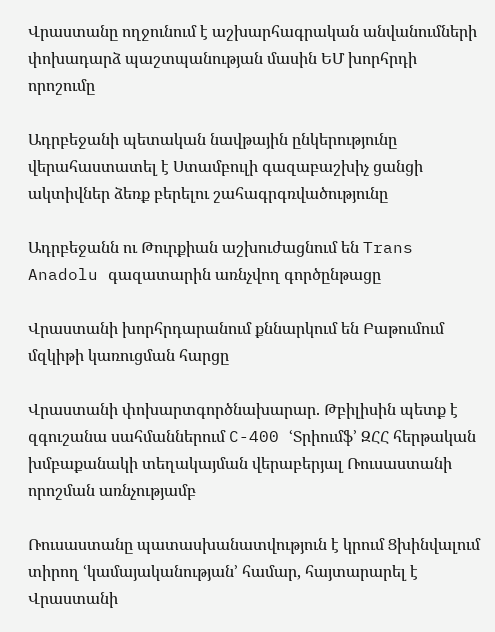Վրաստանը ողջունում է աշխարհագրական անվանումների փոխադարձ պաշտպանության մասին ԵՄ խորհրդի որոշումը

Ադրբեջանի պետական նավթային ընկերությունը վերահաստատել է Ստամբուլի գազաբաշխիչ ցանցի ակտիվներ ձեռք բերելու շահագրգռվածությունը

Ադրբեջանն ու Թուրքիան աշխուժացնում են Trans Anadolu գազատարին առնչվող գործընթացը

Վրաստանի խորհրդարանում քննարկում են Բաթումում մզկիթի կառուցման հարցը

Վրաստանի փոխարտգործնախարար. Թբիլիսին պետք է զգուշանա սահմաններում C-400 ՙՏրիումֆ՚ ԶՀՀ հերթական խմբաքանակի տեղակայման վերաբերյալ Ռուսաստանի որոշման առնչությամբ

Ռուսաստանը պատասխանատվություն է կրում Ցխինվալում տիրող ՙկամայականության՚ համար, հայտարարել է Վրաստանի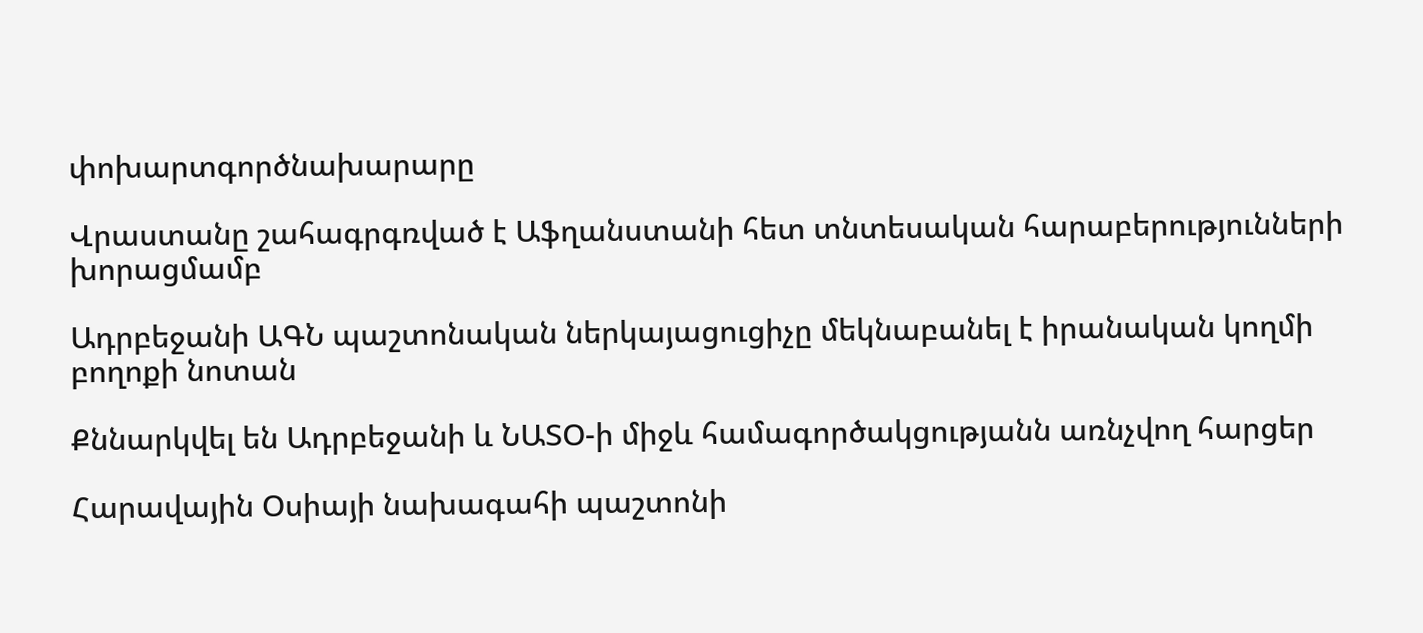փոխարտգործնախարարը

Վրաստանը շահագրգռված է Աֆղանստանի հետ տնտեսական հարաբերությունների խորացմամբ

Ադրբեջանի ԱԳՆ պաշտոնական ներկայացուցիչը մեկնաբանել է իրանական կողմի բողոքի նոտան

Քննարկվել են Ադրբեջանի և ՆԱՏՕ-ի միջև համագործակցությանն առնչվող հարցեր

Հարավային Օսիայի նախագահի պաշտոնի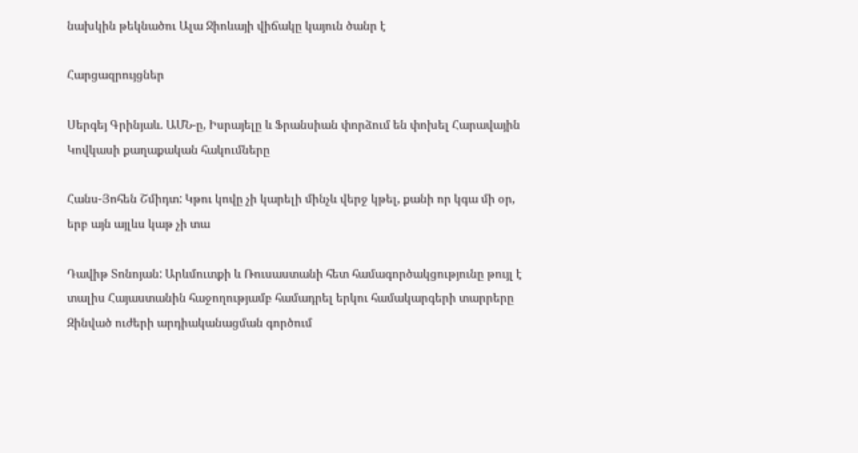նախկին թեկնածու Ալա Ջիոևայի վիճակը կայուն ծանր է

Հարցազրույցներ

Սերգեյ Գրինյաև. ԱՄՆ-ը, Իսրայելը և Ֆրանսիան փորձում են փոխել Հարավային Կովկասի քաղաքական հակումները

Հանս-Յոհեն Շմիդտ: Կթու կովը չի կարելի մինչև վերջ կթել, քանի որ կգա մի օր, երբ այն այլևս կաթ չի տա

Դավիթ Տոնոյան: Արևմուտքի և Ռուսաստանի հետ համագործակցությունը թույլ է տալիս Հայաստանին հաջողությամբ համադրել երկու համակարգերի տարրերը Զինված ուժերի արդիականացման գործում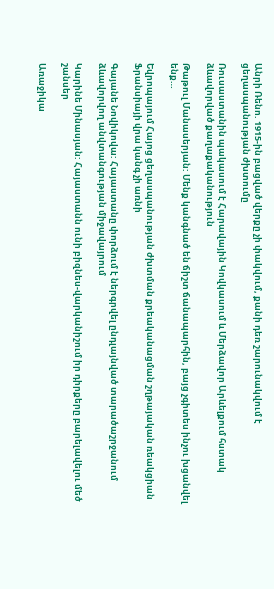Անրի Ռենո. 1915-ին բացված վերքը չի փակվում, քանի դեռ շարունակվում է ցեղասպանության ժխտումը

Ռուսաստանին պակասում է Հարավային Կովկասում և Մերձավոր Արևելքում հստակ ձևավորված քաղաքականություն

Թաթուլ Մանասերյան: Մենք կանգնած են ճիշտ ճանապարհին, բայց չգիտես ինչու խցանվել ենք…

Եվրոպայում Հայոց ցեղասպանության ժխտման քրեականացման շղթայական ռեակցիան Ֆրանսիայի վրա կանգ չի առնի

Գայանե Նովիկովա: Հայաստանը փորձում է ներգրվել ընդլայնված տարածաշրջանում ձևավորվող անվտանգության միջավայրում

Կարինե Մինասյան: Հայաստանն ունի բիզնես-վարկանիշում իր դիրքերը բարելավելու մեծ շանսեր

Առաջիկա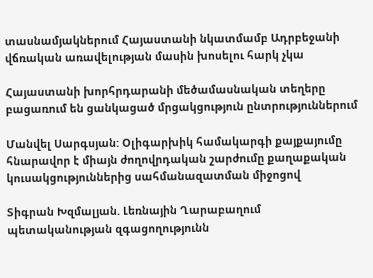տասնամյակներում Հայաստանի նկատմամբ Ադրբեջանի վճռական առավելության մասին խոսելու հարկ չկա

Հայաստանի խորհրդարանի մեծամասնական տեղերը բացառում են ցանկացած մրցակցություն ընտրություններում

Մանվել Սարգսյան: Օլիգարխիկ համակարգի քայքայումը հնարավոր է միայն ժողովրդական շարժումը քաղաքական կուսակցություններից սահմանազատման միջոցով

Տիգրան Խզմալյան. Լեռնային Ղարաբաղում պետականության զգացողությունն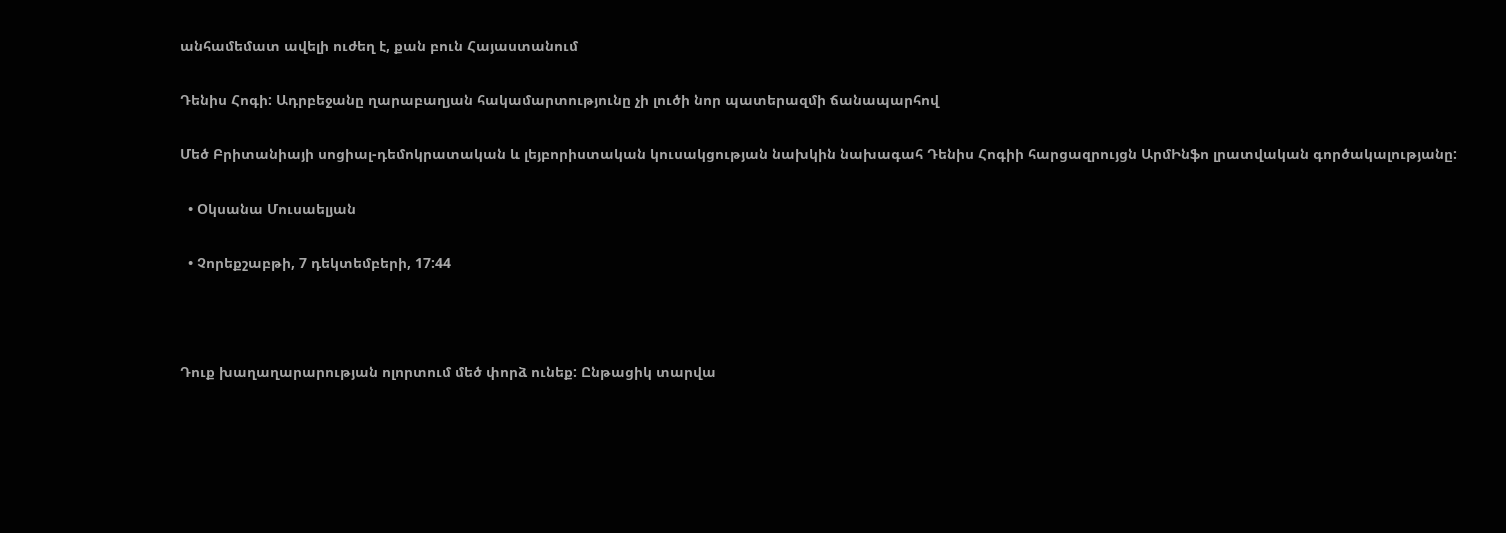անհամեմատ ավելի ուժեղ է, քան բուն Հայաստանում

Դենիս Հոգի: Ադրբեջանը ղարաբաղյան հակամարտությունը չի լուծի նոր պատերազմի ճանապարհով

Մեծ Բրիտանիայի սոցիալ-դեմոկրատական և լեյբորիստական կուսակցության նախկին նախագահ Դենիս Հոգիի հարցազրույցն ԱրմԻնֆո լրատվական գործակալությանը:

  • Օկսանա Մուսաելյան

  • Չորեքշաբթի, 7 դեկտեմբերի, 17:44



Դուք խաղաղարարության ոլորտում մեծ փորձ ունեք: Ընթացիկ տարվա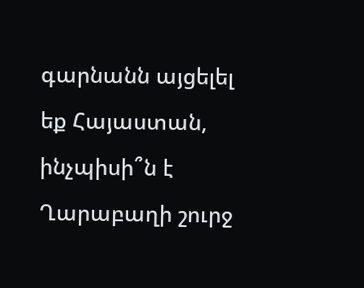գարնանն այցելել եք Հայաստան, ինչպիսի՞ն է Ղարաբաղի շուրջ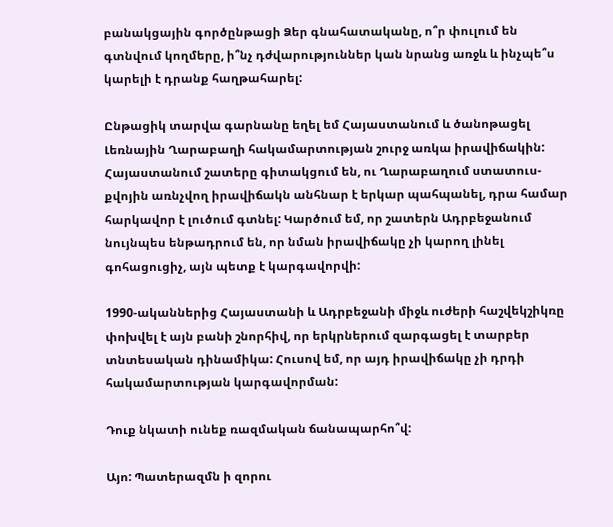բանակցային գործընթացի Ձեր գնահատականը, ո՞ր փուլում են գտնվում կողմերը, ի՞նչ դժվարություններ կան նրանց առջև և ինչպե՞ս կարելի է դրանք հաղթահարել:

Ընթացիկ տարվա գարնանը եղել եմ Հայաստանում և ծանոթացել Լեռնային Ղարաբաղի հակամարտության շուրջ առկա իրավիճակին: Հայաստանում շատերը գիտակցում են, ու Ղարաբաղում ստատուս-քվոյին առնչվող իրավիճակն անհնար է երկար պահպանել, դրա համար հարկավոր է լուծում գտնել: Կարծում եմ, որ շատերն Ադրբեջանում նույնպես ենթադրում են, որ նման իրավիճակը չի կարող լինել գոհացուցիչ, այն պետք է կարգավորվի:

1990-ականներից Հայաստանի և Ադրբեջանի միջև ուժերի հաշվեկշիկռը փոխվել է այն բանի շնորհիվ, որ երկրներում զարգացել է տարբեր տնտեսական դինամիկա: Հուսով եմ, որ այդ իրավիճակը չի դրդի հակամարտության կարգավորման:

Դուք նկատի ունեք ռազմական ճանապարհո՞վ:

Այո: Պատերազմն ի զորու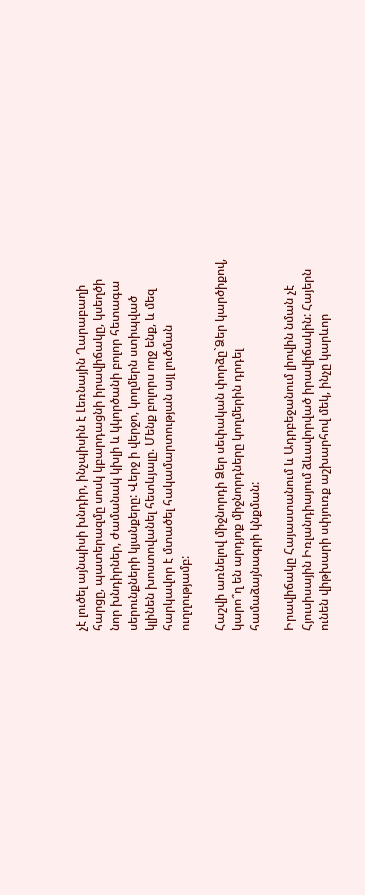չէ լուծել այնպիսի խնդիր, ինչպիսին է Լեռնային Ղարաբաղի հարցը, պատերազմը սոսկ կբարդացնի իրավիճակը, կսեղծի նոր խնդիրներ, ժամանակ կխլի և կկործանի բոլոր հետագա սերունքների կյանքերը: Վերջ ի վերջո, կողմերն ստիպված կլինեն խոստովանել հետևյալը. Մենք բոլորս ողջ ենք, և մեզ հարկավոր է մտածել հակամարտության այլ լուծման ուղղությամբ:

Հաշվի առնելով միջնորդի Ձեր սեփական փորձը`Ձեր կարծիքով, կարո՞ղ են արդյոք միջնորդները կողմերին դրդել համաձայնագրի կնքման:

Իրավիճակը Հայաստանում և Ադրբեջանում լիովին նման չէ Հյուսիսային Իռլանդիայում ձևավորված իրավիճակին: Հայերն ունեն վիթխարի սփյուռք աշխարհով մեկ, ինչը կարևոր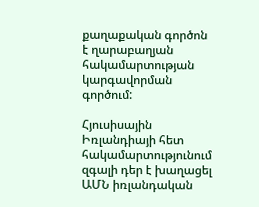քաղաքական գործոն է ղարաբաղյան հակամարտության կարգավորման գործում:

Հյուսիսային Իռլանդիայի հետ հակամարտությունում զգալի դեր է խաղացել ԱՄՆ իռլանդական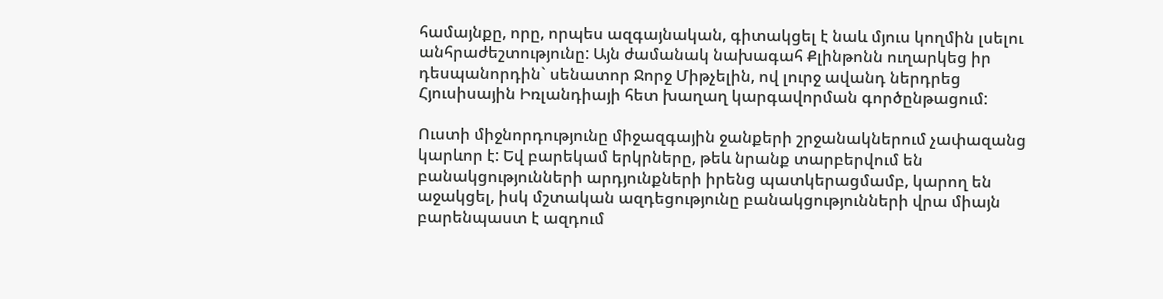համայնքը, որը, որպես ազգայնական, գիտակցել է նաև մյուս կողմին լսելու անհրաժեշտությունը: Այն ժամանակ նախագահ Քլինթոնն ուղարկեց իր դեսպանորդին` սենատոր Ջորջ Միթչելին, ով լուրջ ավանդ ներդրեց Հյուսիսային Իռլանդիայի հետ խաղաղ կարգավորման գործընթացում:

Ուստի միջնորդությունը միջազգային ջանքերի շրջանակներում չափազանց կարևոր է: Եվ բարեկամ երկրները, թեև նրանք տարբերվում են բանակցությունների արդյունքների իրենց պատկերացմամբ, կարող են աջակցել, իսկ մշտական ազդեցությունը բանակցությունների վրա միայն բարենպաստ է ազդում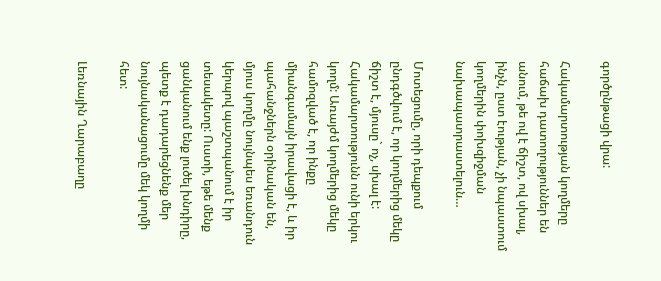գործընթացի վրա:

Հակամարտության կողմերը հաճախ դատողություններ են անում, թե ով է ճիշտ, ով սխալ, ինչն, ըստ էության, չի նպաստում կողմերին փոխզիջման նախապատրաստելուն…

Մոտեցումը, որի դեպքում ընդգծվում է, որ կողմերից մեկը ճիշտ է, մյուսը` ոչ, սխալ է: Հակամարտությունն ունի երկու կողմ: Առայժմ կողմերից մեկը համոզված է, որ ինքը միանգամայն իրավացի է, և իր պահանջներն օրինական են, մյուս կողմը նույնպես եռանդուն կերպով պաշտպանում է իր տեսակետը: Ուստի, եթե մենք ցանկանում ենք լուծել խնդիրը, պետք է դադարեցնենք մեր նույնականացումը մեկ կողմի հետ:

Լեռնային Ղարաբաղը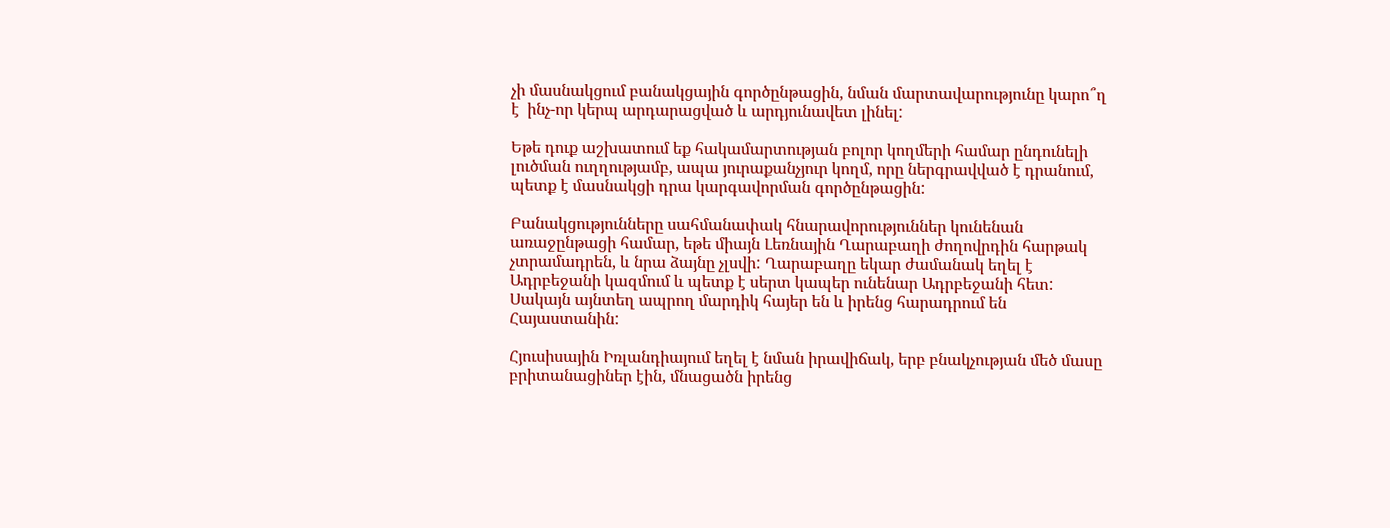չի մասնակցում բանակցային գործընթացին, նման մարտավարությունը կարո՞ղ է  ինչ-որ կերպ արդարացված և արդյունավետ լինել:

Եթե դուք աշխատում եք հակամարտության բոլոր կողմերի համար ընդունելի լուծման ուղղությամբ, ապա յուրաքանչյուր կողմ, որը ներգրավված է դրանում, պետք է մասնակցի դրա կարգավորման գործընթացին:

Բանակցությունները սահմանափակ հնարավորություններ կունենան առաջընթացի համար, եթե միայն Լեռնային Ղարաբաղի ժողովրդին հարթակ չտրամադրեն, և նրա ձայնը չլսվի: Ղարաբաղը եկար ժամանակ եղել է Ադրբեջանի կազմում և պետք է սերտ կապեր ունենար Ադրբեջանի հետ: Սակայն այնտեղ ապրող մարդիկ հայեր են և իրենց հարադրում են Հայաստանին:

Հյուսիսային Իռլանդիայում եղել է նման իրավիճակ, երբ բնակչության մեծ մասը բրիտանացիներ էին, մնացածն իրենց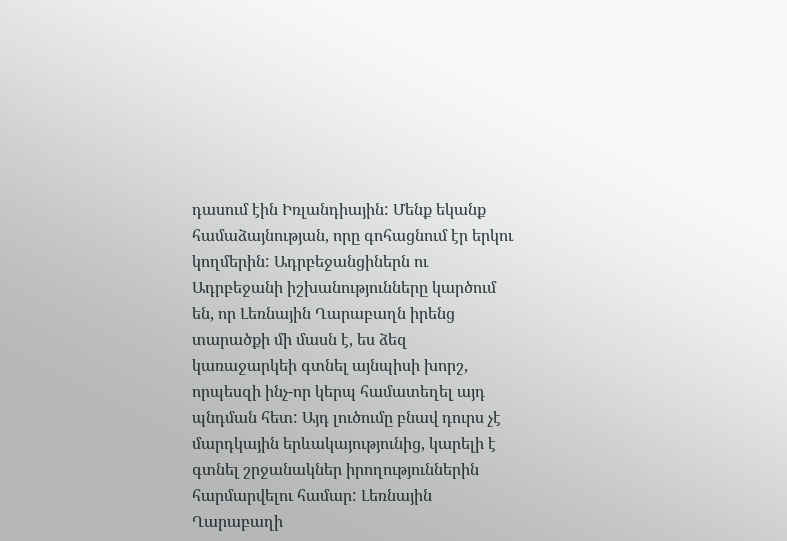դասում էին Իռլանդիային: Մենք եկանք համաձայնության, որը գոհացնում էր երկու կողմերին: Ադրբեջանցիներն ու Ադրբեջանի իշխանությունները կարծում են, որ Լեռնային Ղարաբաղն իրենց տարածքի մի մասն է, ես ձեզ կառաջարկեի գտնել այնպիսի խորշ, որպեսզի ինչ-որ կերպ համատեղել այդ պնդման հետ: Այդ լուծումը բնավ դուրս չէ մարդկային երևակայությունից, կարելի է գտնել շրջանակներ իրողություններին հարմարվելու համար: Լեռնային Ղարաբաղի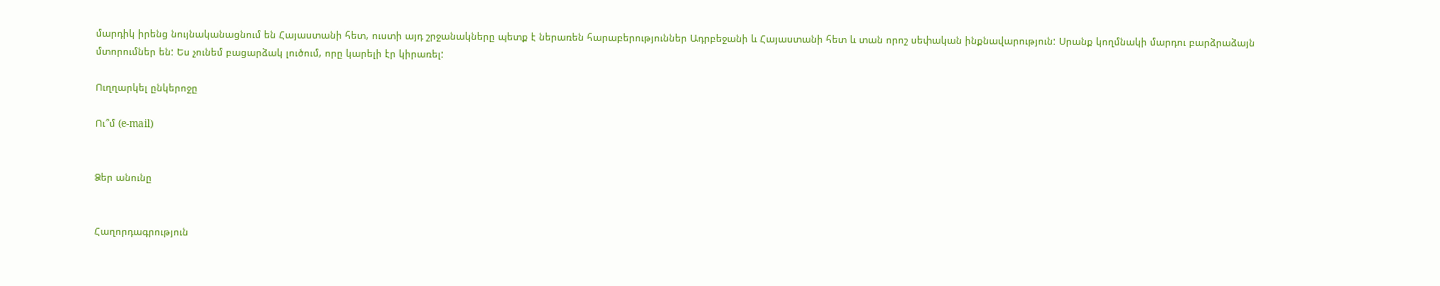մարդիկ իրենց նույնականացնում են Հայաստանի հետ, ուստի այդ շրջանակները պետք է ներառեն հարաբերություններ Ադրբեջանի և Հայաստանի հետ և տան որոշ սեփական ինքնավարություն: Սրանք կողմնակի մարդու բարձրաձայն մտորումներ են: Ես չունեմ բացարձակ լուծում, որը կարելի էր կիրառել:

Ուղղարկել ընկերոջը

Ու՞մ (e-mail)


Ձեր անունը


Հաղորդագրություն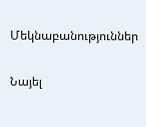Մեկնաբանություններ

Նայել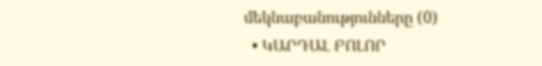մեկնաբանությունները (0)
  • ԿԱՐԴԱԼ ԲՈԼՈՐ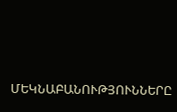ՄԵԿՆԱԲԱՆՈՒԹՅՈՒՆՆԵՐԸ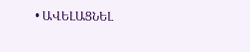• ԱՎԵԼԱՑՆԵԼ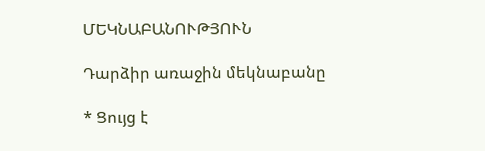ՄԵԿՆԱԲԱՆՈՒԹՅՈՒՆ

Դարձիր առաջին մեկնաբանը

* Ցույց է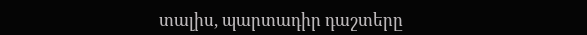տալիս, պարտադիր դաշտերը